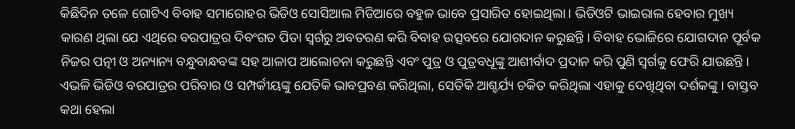କିଛିଦିନ ତଳେ ଗୋଟିଏ ବିବାହ ସମାରୋହର ଭିଡିଓ ସୋସିଆଲ ମିଡିଆରେ ବହୁଳ ଭାବେ ପ୍ରସାରିତ ହୋଇଥିଲା। ଭିଡିଓଟି ଭାଇରାଲ ହେବାର ମୁଖ୍ୟ କାରଣ ଥିଲା ଯେ ଏଥିରେ ବରପାତ୍ରର ଦିବଂଗତ ପିତା ସ୍ବର୍ଗରୁ ଅବତରଣ କରି ବିବାହ ଉତ୍ସବରେ ଯୋଗଦାନ କରୁଛନ୍ତି। ବିବାହ ଭୋଜିରେ ଯୋଗଦାନ ପୂର୍ବକ ନିଜର ପତ୍ନୀ ଓ ଅନ୍ୟାନ୍ୟ ବନ୍ଧୁବାନ୍ଧବଙ୍କ ସହ ଆଳାପ ଆଲୋଚନା କରୁଛନ୍ତି ଏବଂ ପୁତ୍ର ଓ ପୁତ୍ରବଧୂଙ୍କୁ ଆଶୀର୍ବାଦ ପ୍ରଦାନ କରି ପୁଣି ସ୍ବର୍ଗକୁ ଫେରି ଯାଉଛନ୍ତି। ଏଭଳି ଭିଡିଓ ବରପାତ୍ରର ପରିବାର ଓ ସମ୍ପର୍କୀୟଙ୍କୁ ଯେତିକି ଭାବପ୍ରବଣ କରିଥିଲା, ସେତିକି ଆଶ୍ଚର୍ଯ୍ୟ ଚକିତ କରିଥିଲା ଏହାକୁ ଦେଖିଥିବା ଦର୍ଶକଙ୍କୁ। ବାସ୍ତବ କଥା ହେଲା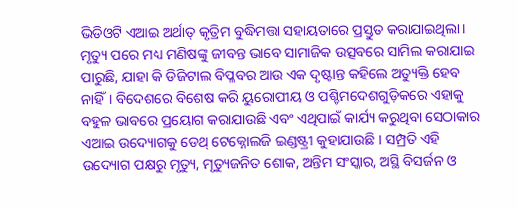ଭିଡିଓଟି ଏଆଇ ଅର୍ଥାତ୍ କୃତ୍ରିମ ବୁଦ୍ଧିମତ୍ତା ସହାୟତାରେ ପ୍ରସ୍ତୁତ କରାଯାଇଥିଲା। ମୃତ୍ୟୁ ପରେ ମଧ୍ୟ ମଣିଷଙ୍କୁ ଜୀବନ୍ତ ଭାବେ ସାମାଜିକ ଉତ୍ସବରେ ସାମିଲ କରାଯାଇ ପାରୁଛି, ଯାହା କି ଡିଜିଟାଲ ବିପ୍ଳବର ଆଉ ଏକ ଦୃଷ୍ଟାନ୍ତ କହିଲେ ଅତ୍ୟୁକ୍ତି ହେବ ନାହିଁ। ବିଦେଶରେ ବିଶେଷ କରି ୟୁରୋପୀୟ ଓ ପଶ୍ଚିମଦେଶଗୁଡ଼ିକରେ ଏହାକୁ ବହୁଳ ଭାବରେ ପ୍ରୟୋଗ କରାଯାଉଛି ଏବଂ ଏଥିପାଇଁ କାର୍ଯ୍ୟ କରୁଥିବା ସେଠାକାର ଏଆଇ ଉଦ୍ୟୋଗକୁ ଡେଥ୍ ଟେକ୍ନୋଲଜି ଇଣ୍ଡଷ୍ଟ୍ରୀ କୁହାଯାଉଛି । ସମ୍ପ୍ରତି ଏହି ଉଦ୍ୟୋଗ ପକ୍ଷରୁ ମୃତ୍ୟୁ, ମୃତ୍ୟୁଜନିତ ଶୋକ, ଅନ୍ତିମ ସଂସ୍କାର, ଅସ୍ଥି ବିସର୍ଜନ ଓ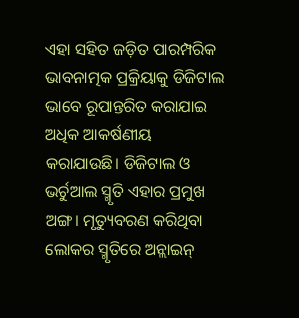ଏହା ସହିତ ଜଡ଼ିତ ପାରମ୍ପରିକ ଭାବନାତ୍ମକ ପ୍ରକ୍ରିୟାକୁ ଡିଜିଟାଲ ଭାବେ ରୂପାନ୍ତରିତ କରାଯାଇ ଅଧିକ ଆକର୍ଷଣୀୟ କରାଯାଉଛି। ଡିଜିଟାଲ ଓ ଭର୍ଚୁଆଲ ସ୍ମୃତି ଏହାର ପ୍ରମୁଖ ଅଙ୍ଗ। ମୃତ୍ୟୁବରଣ କରିଥିବା ଲୋକର ସ୍ମୃତିରେ ଅନ୍ଲାଇନ୍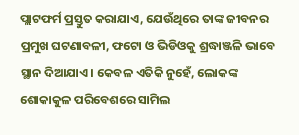ପ୍ଲାଟଫର୍ମ ପ୍ରସ୍ତୁତ କରାଯାଏ, ଯେଉଁଥିରେ ତାଙ୍କ ଜୀବନର ପ୍ରମୁଖ ଘଟଣାବଳୀ, ଫଟୋ ଓ ଭିଡିଓକୁ ଶ୍ରଦ୍ଧାଞ୍ଜଳି ଭାବେ ସ୍ଥାନ ଦିଆଯାଏ। କେବଳ ଏତିକି ନୁହେଁ, ଲୋକଙ୍କ ଶୋକାକୁଳ ପରିବେଶରେ ସାମିଲ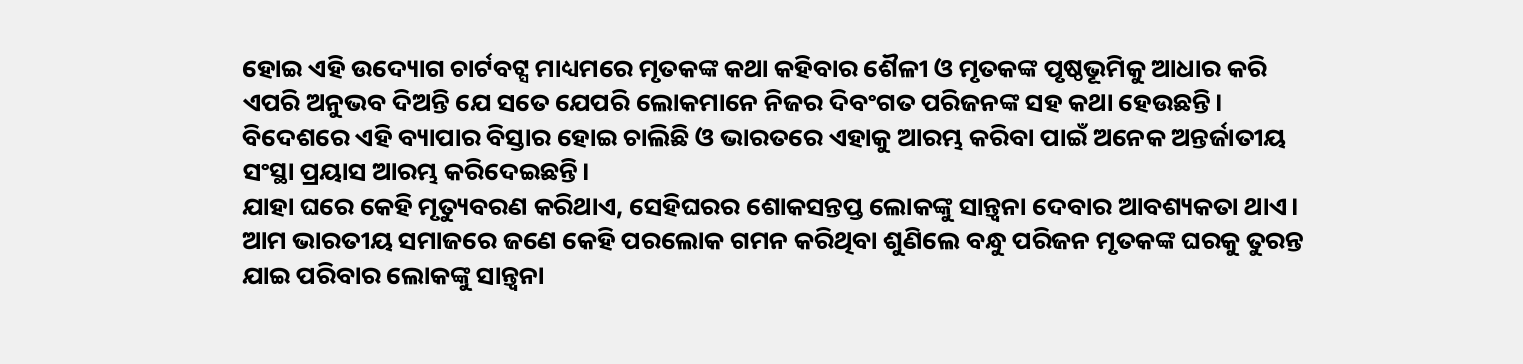ହୋଇ ଏହି ଉଦ୍ୟୋଗ ଚାର୍ଟବଟ୍ସ ମାଧ୍ୟମରେ ମୃତକଙ୍କ କଥା କହିବାର ଶୈଳୀ ଓ ମୃତକଙ୍କ ପୃଷ୍ଠଭୂମିକୁ ଆଧାର କରି ଏପରି ଅନୁଭବ ଦିଅନ୍ତି ଯେ ସତେ ଯେପରି ଲୋକମାନେ ନିଜର ଦିବଂଗତ ପରିଜନଙ୍କ ସହ କଥା ହେଉଛନ୍ତି। ବିଦେଶରେ ଏହି ବ୍ୟାପାର ବିସ୍ତାର ହୋଇ ଚାଲିଛି ଓ ଭାରତରେ ଏହାକୁ ଆରମ୍ଭ କରିବା ପାଇଁ ଅନେକ ଅନ୍ତର୍ଜାତୀୟ ସଂସ୍ଥା ପ୍ରୟାସ ଆରମ୍ଭ କରିଦେଇଛନ୍ତି।
ଯାହା ଘରେ କେହି ମୃତ୍ୟୁବରଣ କରିଥାଏ, ସେହିଘରର ଶୋକସନ୍ତପ୍ତ ଲୋକଙ୍କୁ ସାନ୍ତ୍ବନା ଦେବାର ଆବଶ୍ୟକତା ଥାଏ। ଆମ ଭାରତୀୟ ସମାଜରେ ଜଣେ କେହି ପରଲୋକ ଗମନ କରିଥିବା ଶୁଣିଲେ ବନ୍ଧୁ ପରିଜନ ମୃତକଙ୍କ ଘରକୁ ତୁରନ୍ତ ଯାଇ ପରିବାର ଲୋକଙ୍କୁ ସାନ୍ତ୍ବନା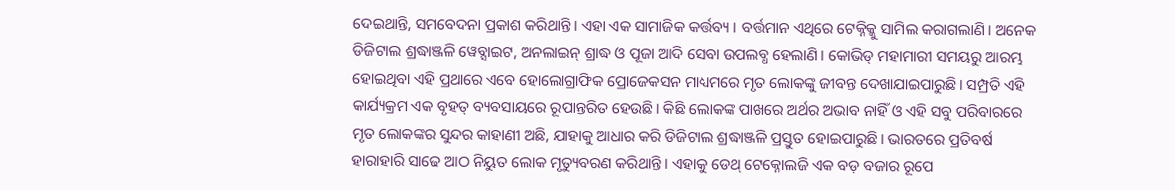ଦେଇଥାନ୍ତି, ସମବେଦନା ପ୍ରକାଶ କରିଥାନ୍ତି। ଏହା ଏକ ସାମାଜିକ କର୍ତ୍ତବ୍ୟ । ବର୍ତ୍ତମାନ ଏଥିରେ ଟେକ୍ନିକ୍କୁ ସାମିଲ କରାଗଲାଣି। ଅନେକ ଡିଜିଟାଲ ଶ୍ରଦ୍ଧାଞ୍ଜଳି ୱେବ୍ସାଇଟ, ଅନଲାଇନ୍ ଶ୍ରାଦ୍ଧ ଓ ପୂଜା ଆଦି ସେବା ଉପଲବ୍ଧ ହେଲାଣି। କୋଭିଡ୍ ମହାମାରୀ ସମୟରୁ ଆରମ୍ଭ ହୋଇଥିବା ଏହି ପ୍ରଥାରେ ଏବେ ହୋଲୋଗ୍ରାଫିକ ପ୍ରୋଜେକସନ ମାଧ୍ୟମରେ ମୃତ ଲୋକଙ୍କୁ ଜୀବନ୍ତ ଦେଖାଯାଇପାରୁଛି। ସମ୍ପ୍ରତି ଏହି କାର୍ଯ୍ୟକ୍ରମ ଏକ ବୃହତ୍ ବ୍ୟବସାୟରେ ରୂପାନ୍ତରିତ ହେଉଛି। କିଛି ଲୋକଙ୍କ ପାଖରେ ଅର୍ଥର ଅଭାବ ନାହିଁ ଓ ଏହି ସବୁ ପରିବାରରେ ମୃତ ଲୋକଙ୍କର ସୁନ୍ଦର କାହାଣୀ ଅଛି, ଯାହାକୁ ଆଧାର କରି ଡିଜିଟାଲ ଶ୍ରଦ୍ଧାଞ୍ଜଳି ପ୍ରସ୍ତୁତ ହୋଇପାରୁଛି। ଭାରତରେ ପ୍ରତିବର୍ଷ ହାରାହାରି ସାଢେ ଆଠ ନିୟୁତ ଲୋକ ମୃତ୍ୟୁବରଣ କରିଥାନ୍ତି। ଏହାକୁ ଡେଥ୍ ଟେକ୍ନୋଲଜି ଏକ ବଡ଼ ବଜାର ରୂପେ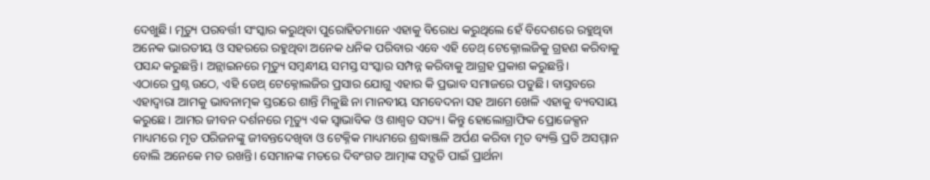ଦେଖୁଛି। ମୃତ୍ୟୁ ପରବର୍ତ୍ତୀ ସଂସ୍କାର କରୁଥିବା ପୁରୋହିତମାନେ ଏହାକୁ ବିରୋଧ କରୁଥିଲେ ହେଁ ବିଦେଶରେ ରହୁଥିବା ଅନେକ ଭାରତୀୟ ଓ ସହରରେ ରହୁଥିବା ଅନେକ ଧନିକ ପରିବାର ଏବେ ଏହି ଡେଥ୍ ଟେକ୍ନୋଲଜିକୁ ଗ୍ରହଣ କରିବାକୁ ପସନ୍ଦ କରୁଛନ୍ତି। ଅନ୍ଲାଇନରେ ମୃତ୍ୟୁ ସମ୍ବନ୍ଧୀୟ ସମସ୍ତ ସଂସ୍କାର ସମ୍ପନ୍ନ କରିବାକୁ ଆଗ୍ରହ ପ୍ରକାଶ କରୁଛନ୍ତି।
ଏଠାରେ ପ୍ରଶ୍ନ ଉଠେ, ଏହି ଡେଥ୍ ଟେକ୍ନୋଲଜିର ପ୍ରସାର ଯୋଗୁ ଏହାର କି ପ୍ରଭାବ ସମାଜରେ ପଡୁଛି। ବାସ୍ତବରେ ଏହାଦ୍ବାରା ଆମକୁ ଭାବନାତ୍ମକ ସ୍ତରରେ ଶାନ୍ତି ମିଳୁଛି ନା ମାନବୀୟ ସମବେଦନା ସହ ଆମେ ଖେଳି ଏହାକୁ ବ୍ୟବସାୟ କରୁଛେ। ଆମର ଜୀବନ ଦର୍ଶନରେ ମୃତ୍ୟୁ ଏକ ସ୍ବାଭାବିକ ଓ ଶାଶ୍ୱତ ସତ୍ୟ। କିନ୍ତୁ ହୋଲୋଗ୍ରାଫିକ ପ୍ରୋଜେକ୍ସନ ମାଧ୍ୟମରେ ମୃତ ପରିଜନଙ୍କୁ ଜୀବନ୍ତଦେଖିବା ଓ ଟେକ୍ନିକ ମାଧ୍ୟମରେ ଶ୍ରଦ୍ଧାଞ୍ଜଳି ଅର୍ପଣ କରିବା ମୃତ ବ୍ୟକ୍ତି ପ୍ରତି ଅସମ୍ମାନ ବୋଲି ଅନେକେ ମତ ରଖନ୍ତି। ସେମାନଙ୍କ ମତରେ ଦିବଂଗତ ଆତ୍ମାଙ୍କ ସଦ୍ଗତି ପାଇଁ ପ୍ରାର୍ଥନା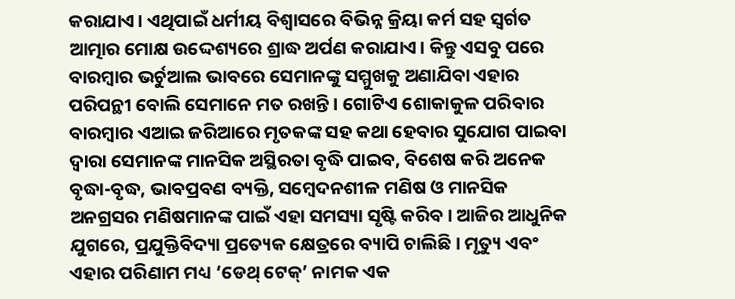କରାଯାଏ। ଏଥିପାଇଁ ଧର୍ମୀୟ ବିଶ୍ବାସରେ ବିଭିନ୍ନ କ୍ରିୟା କର୍ମ ସହ ସ୍ବର୍ଗତ ଆତ୍ମାର ମୋକ୍ଷ ଉଦ୍ଦେଶ୍ୟରେ ଶ୍ରାଦ୍ଧ ଅର୍ପଣ କରାଯାଏ। କିନ୍ତୁ ଏସବୁ ପରେ ବାରମ୍ବାର ଭର୍ଚୁଆଲ ଭାବରେ ସେମାନଙ୍କୁ ସମ୍ମୁଖକୁ ଅଣାଯିବା ଏହାର ପରିପନ୍ଥୀ ବୋଲି ସେମାନେ ମତ ରଖନ୍ତି। ଗୋଟିଏ ଶୋକାକୁଳ ପରିବାର ବାରମ୍ବାର ଏଆଇ ଜରିଆରେ ମୃତକଙ୍କ ସହ କଥା ହେବାର ସୁଯୋଗ ପାଇବା ଦ୍ବାରା ସେମାନଙ୍କ ମାନସିକ ଅସ୍ଥିରତା ବୃଦ୍ଧି ପାଇବ, ବିଶେଷ କରି ଅନେକ ବୃଦ୍ଧା-ବୃଦ୍ଧ, ଭାବପ୍ରବଣ ବ୍ୟକ୍ତି, ସମ୍ବେଦନଶୀଳ ମଣିଷ ଓ ମାନସିକ ଅନଗ୍ରସର ମଣିଷମାନଙ୍କ ପାଇଁ ଏହା ସମସ୍ୟା ସୃଷ୍ଟି କରିବ। ଆଜିର ଆଧୁନିକ ଯୁଗରେ, ପ୍ରଯୁକ୍ତିବିଦ୍ୟା ପ୍ରତ୍ୟେକ କ୍ଷେତ୍ରରେ ବ୍ୟାପି ଚାଲିଛି। ମୃତ୍ୟୁ ଏବଂ ଏହାର ପରିଣାମ ମଧ୍ୟ ‘ଡେଥ୍ ଟେକ୍’ ନାମକ ଏକ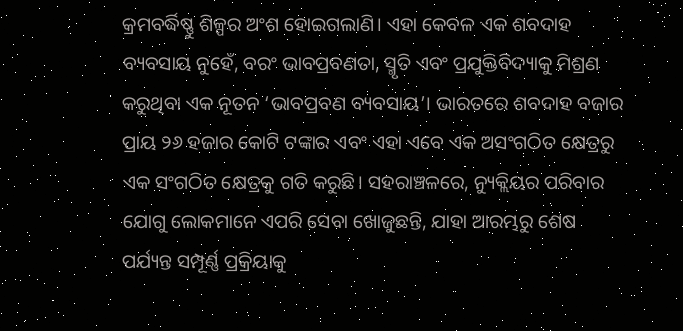କ୍ରମବର୍ଦ୍ଧିଷ୍ଣୁ ଶିଳ୍ପର ଅଂଶ ହୋଇଗଲାଣି। ଏହା କେବଳ ଏକ ଶବଦାହ ବ୍ୟବସାୟ ନୁହେଁ, ବରଂ ଭାବପ୍ରବଣତା, ସ୍ମୃତି ଏବଂ ପ୍ରଯୁକ୍ତିବିଦ୍ୟାକୁ ମିଶ୍ରଣ କରୁଥିବା ଏକ ନୂତନ ‘ଭାବପ୍ରବଣ ବ୍ୟବସାୟ’। ଭାରତରେ ଶବଦାହ ବଜାର ପ୍ରାୟ ୨୬ ହଜାର କୋଟି ଟଙ୍କାର ଏବଂ ଏହା ଏବେ ଏକ ଅସଂଗଠିତ କ୍ଷେତ୍ରରୁ ଏକ ସଂଗଠିତ କ୍ଷେତ୍ରକୁ ଗତି କରୁଛି। ସହରାଞ୍ଚଳରେ, ନ୍ୟୁକ୍ଲିୟର ପରିବାର ଯୋଗୁ ଲୋକମାନେ ଏପରି ସେବା ଖୋଜୁଛନ୍ତି, ଯାହା ଆରମ୍ଭରୁ ଶେଷ ପର୍ଯ୍ୟନ୍ତ ସମ୍ପୂର୍ଣ୍ଣ ପ୍ରକ୍ରିୟାକୁ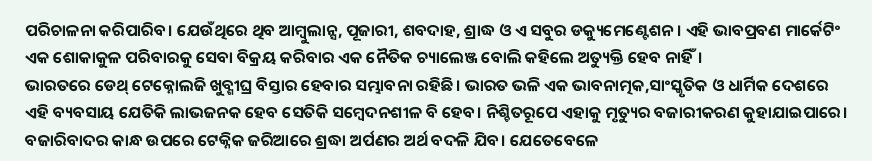ପରିଚାଳନା କରିପାରିବ। ଯେଉଁଥିରେ ଥିବ ଆମ୍ବୁଲାନ୍ସ, ପୂଜାରୀ, ଶବଦାହ, ଶ୍ରାଦ୍ଧ ଓ ଏ ସବୁର ଡକ୍ୟୁମେଣ୍ଟେଶନ। ଏହି ଭାବପ୍ରବଣ ମାର୍କେଟିଂ ଏକ ଶୋକାକୁଳ ପରିବାରକୁ ସେବା ବିକ୍ରୟ କରିବାର ଏକ ନୈତିକ ଚ୍ୟାଲେଞ୍ଜ ବୋଲି କହିଲେ ଅତ୍ୟୁକ୍ତି ହେବ ନାହିଁ।
ଭାରତରେ ଡେଥ୍ ଟେକ୍ନୋଲଜି ଖୁବ୍ଶୀଘ୍ର ବିସ୍ତାର ହେବାର ସମ୍ଭାବନା ରହିଛି। ଭାରତ ଭଳି ଏକ ଭାବନାତ୍ମକ,ସାଂସ୍କୃତିକ ଓ ଧାର୍ମିକ ଦେଶରେ ଏହି ବ୍ୟବସାୟ ଯେତିକି ଲାଭଜନକ ହେବ ସେତିକି ସମ୍ବେଦନଶୀଳ ବି ହେବ। ନିଶ୍ଚିତରୂପେ ଏହାକୁ ମୃତ୍ୟୁର ବଜାରୀକରଣ କୁହାଯାଇପାରେ। ବଜାରିବାଦର କାନ୍ଧ ଉପରେ ଟେକ୍ନିକ ଜରିଆରେ ଶ୍ରଦ୍ଧା ଅର୍ପଣର ଅର୍ଥ ବଦଳି ଯିବ। ଯେତେବେଳେ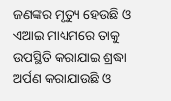ଜଣଙ୍କର ମୃତ୍ୟୁ ହେଉଛି ଓ ଏଆଇ ମାଧ୍ୟମରେ ତାକୁ ଉପସ୍ଥିତି କରାଯାଇ ଶ୍ରଦ୍ଧା ଅର୍ପଣ କରାଯାଉଛି ଓ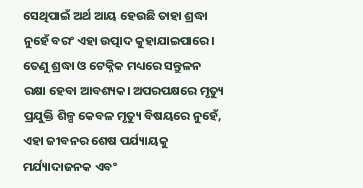ସେଥିପାଇଁ ଅର୍ଥ ଆୟ ହେଉଛି ତାହା ଶ୍ରଦ୍ଧା ନୁହେଁ ବରଂ ଏହା ଉତ୍ପାଦ କୁହାଯାଇପାରେ। ତେଣୁ ଶ୍ରଦ୍ଧା ଓ ଟେକ୍ନିକ ମଧ୍ୟରେ ସନ୍ତୁଳନ ରକ୍ଷା ହେବା ଆବଶ୍ୟକ। ଅପରପକ୍ଷରେ ମୃତ୍ୟୁ ପ୍ରଯୁକ୍ତି ଶିଳ୍ପ କେବଳ ମୃତ୍ୟୁ ବିଷୟରେ ନୁହେଁ, ଏହା ଜୀବନର ଶେଷ ପର୍ଯ୍ୟାୟକୁ ମର୍ଯ୍ୟାଦାଜନକ ଏବଂ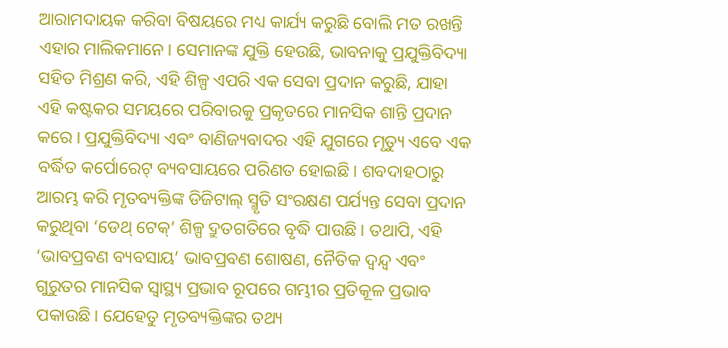ଆରାମଦାୟକ କରିବା ବିଷୟରେ ମଧ୍ୟ କାର୍ଯ୍ୟ କରୁଛି ବୋଲି ମତ ରଖନ୍ତି ଏହାର ମାଲିକମାନେ। ସେମାନଙ୍କ ଯୁକ୍ତି ହେଉଛି, ଭାବନାକୁ ପ୍ରଯୁକ୍ତିବିଦ୍ୟା ସହିତ ମିଶ୍ରଣ କରି, ଏହି ଶିଳ୍ପ ଏପରି ଏକ ସେବା ପ୍ରଦାନ କରୁଛି, ଯାହା ଏହି କଷ୍ଟକର ସମୟରେ ପରିବାରକୁ ପ୍ରକୃତରେ ମାନସିକ ଶାନ୍ତି ପ୍ରଦାନ କରେ। ପ୍ରଯୁକ୍ତିବିଦ୍ୟା ଏବଂ ବାଣିଜ୍ୟବାଦର ଏହି ଯୁଗରେ ମୃତ୍ୟୁ ଏବେ ଏକ ବର୍ଦ୍ଧିତ କର୍ପୋରେଟ୍ ବ୍ୟବସାୟରେ ପରିଣତ ହୋଇଛି। ଶବଦାହଠାରୁ ଆରମ୍ଭ କରି ମୃତବ୍ୟକ୍ତିଙ୍କ ଡିଜିଟାଲ୍ ସ୍ମୃତି ସଂରକ୍ଷଣ ପର୍ଯ୍ୟନ୍ତ ସେବା ପ୍ରଦାନ କରୁଥିବା ‘ଡେଥ୍ ଟେକ୍’ ଶିଳ୍ପ ଦ୍ରୁତଗତିରେ ବୃଦ୍ଧି ପାଉଛି। ତଥାପି, ଏହି ‘ଭାବପ୍ରବଣ ବ୍ୟବସାୟ’ ଭାବପ୍ରବଣ ଶୋଷଣ, ନୈତିକ ଦ୍ୱନ୍ଦ୍ୱ ଏବଂ ଗୁରୁତର ମାନସିକ ସ୍ବାସ୍ଥ୍ୟ ପ୍ରଭାବ ରୂପରେ ଗମ୍ଭୀର ପ୍ରତିକୂଳ ପ୍ରଭାବ ପକାଉଛି। ଯେହେତୁ ମୃତବ୍ୟକ୍ତିଙ୍କର ତଥ୍ୟ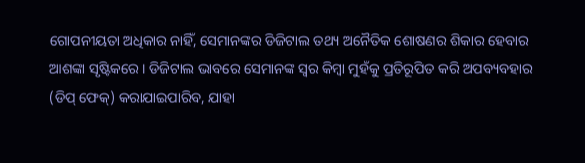ଗୋପନୀୟତା ଅଧିକାର ନାହିଁ, ସେମାନଙ୍କର ଡିଜିଟାଲ ତଥ୍ୟ ଅନୈତିକ ଶୋଷଣର ଶିକାର ହେବାର ଆଶଙ୍କା ସୃଷ୍ଟିକରେ। ଡିଜିଟାଲ ଭାବରେ ସେମାନଙ୍କ ସ୍ବର କିମ୍ବା ମୁହଁକୁ ପ୍ରତିରୂପିତ କରି ଅପବ୍ୟବହାର (ଡିପ୍ ଫେକ୍) କରାଯାଇପାରିବ, ଯାହା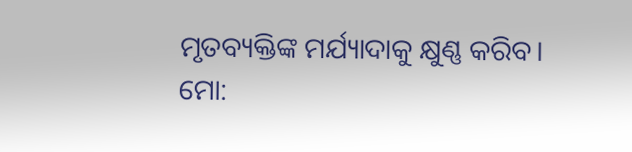ମୃତବ୍ୟକ୍ତିଙ୍କ ମର୍ଯ୍ୟାଦାକୁ କ୍ଷୁଣ୍ଣ କରିବ।
ମୋ: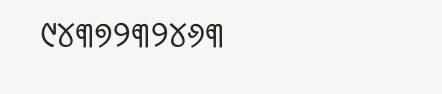୯୪୩୭୨୩୨୪୬୩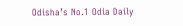Odisha’s No.1 Odia Daily